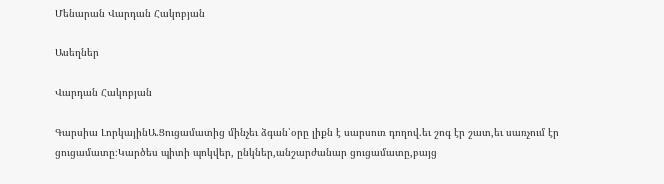Մենարան Վարդան Հակոբյան

Ասեղներ

Վարդան Հակոբյան

Գարսիա ԼորկայինԱ.Ցուցամատից մինչեւ ձգան՝օրը լիքն է սարսուռ դողով.եւ շոգ էր շատ,եւ սառչում էր ցուցամատը։Կարծես պիտի պոկվեր, ընկներ,անշարժանար ցուցամատը,բայց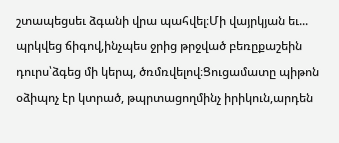շտապեցսեւ ձգանի վրա պահվել։Մի վայրկյան եւ... պրկվեց ճիգով,ինչպես ջրից թրջված բեռըքաշեին դուրս՝ձգեց մի կերպ, ծռմռվելով։Ցուցամատը պիթոն օձիպոչ էր կտրած, թպրտացողմինչ իրիկուն,արդեն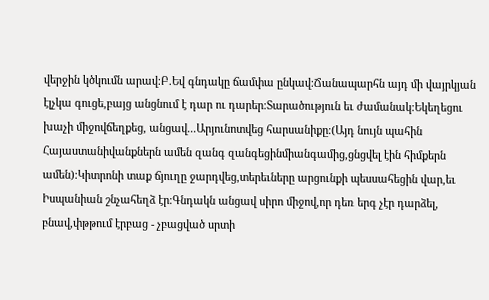վերջին կծկումն արավ։Բ.Եվ գնդակը ճամփա ընկավ։Ճանապարհն այդ մի վայրկյան էլչկա գուցե,բայց անցնում է դար ու դարեր։Տարածություն եւ ժամանակ։Եկեղեցու խաչի միջովճեղքեց, անցավ...Արյունոտվեց հարսանիքը։(Այդ նույն պահին Հայաստանիվանքներն ամեն զանգ զանգեցինմիանգամից,ցնցվել էին հիմքերն ամեն)։Կիտրոնի տաք ճյուղը ջարդվեց,տերեւները արցունքի պեսսահեցին վար,եւ Իսպանիան շնչահեղձ էր։Գնդակն անցավ սիրո միջով,որ դեռ երգ չէր դարձել, բնավ,փթթում էրբաց - չբացված սրտի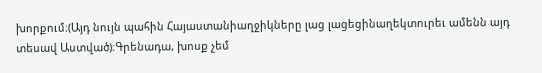խորքում։(Այդ նույն պահին Հայաստանիաղջիկները լաց լացեցինաղեկտուրեւ ամենն այդ տեսավ Աստված)։Գրենադա, խոսք չեմ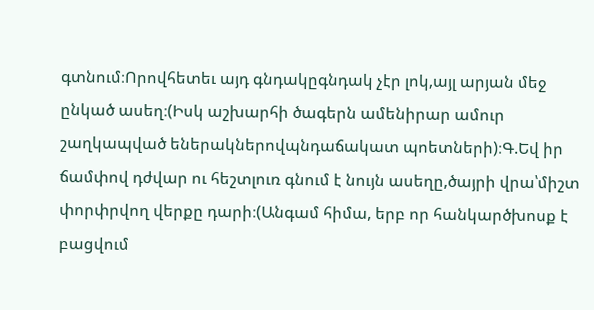գտնում։Որովհետեւ այդ գնդակըգնդակ չէր լոկ,այլ արյան մեջ ընկած ասեղ։(Իսկ աշխարհի ծագերն ամենիրար ամուր շաղկապված եներակներովպնդաճակատ պոետների)։Գ.Եվ իր ճամփով դժվար ու հեշտլուռ գնում է նույն ասեղը,ծայրի վրա՝միշտ փորփրվող վերքը դարի։(Անգամ հիմա, երբ որ հանկարծխոսք է բացվում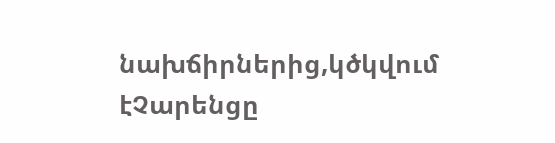նախճիրներից,կծկվում էՉարենցը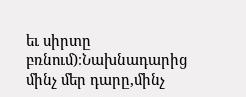եւ սիրտը բռնում)։Նախնադարից մինչ մեր դարը,մինչ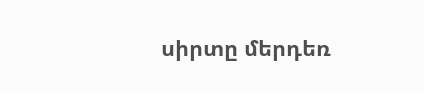սիրտը մերդեռ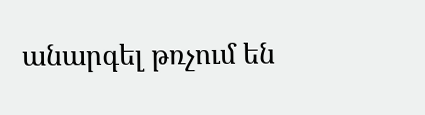անարգել թռչում են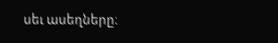սեւ ասեղները։